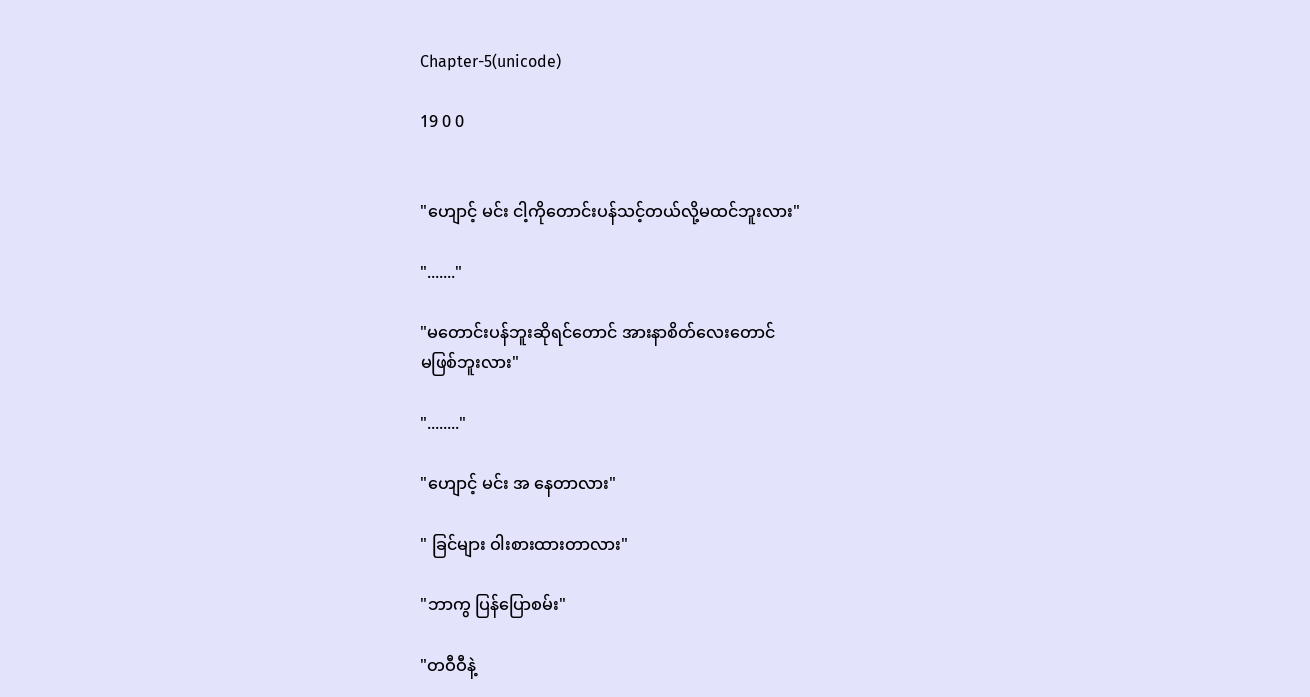Chapter-5(unicode)

19 0 0


"ဟျောင့် မင်း ငါ့ကိုတောင်းပန်သင့်တယ်လို့မထင်ဘူးလား"

"......."

"မတောင်းပန်ဘူးဆိုရင်တောင် အားနာစိတ်လေးတောင်
မဖြစ်ဘူးလား"

"........"

"ဟျောင့် မင်း အ နေတာလား"

" ခြင်များ ဝါးစားထားတာလား"

"ဘာကွ ပြန်ပြောစမ်း"

"တဝီဝီနဲ့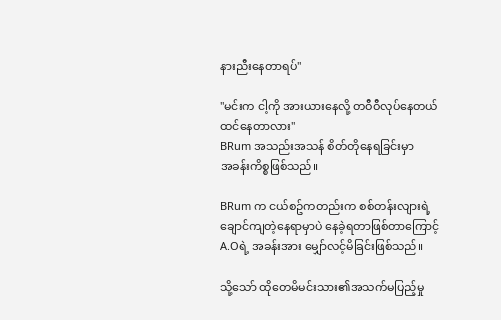နားညီးနေတာရပ်"

"မင်းက ငါ့ကို အားယားနေလို့ တဝီဝီလုပ်နေတယ်ထင်နေတာလား"
BRum အသည်းအသန် စိတ်တိုနေရခြင်းမှာ
အခန်းကိစ္စဖြစ်သည်။

BRum က ငယ်စဥ်ကတည်းက စစ်တန်းလျားရဲ့
ချောင်ကျတဲ့နေရာမှာပဲ နေခဲ့ရတာဖြစ်တာကြောင့်
A.Oရဲ့ အခန်းအား မျှော်လင့်မိခြင်းဖြစ်သည်။

သို့သော် ထိုတေမိမင်းသား၏အသက်မပြည့်မှု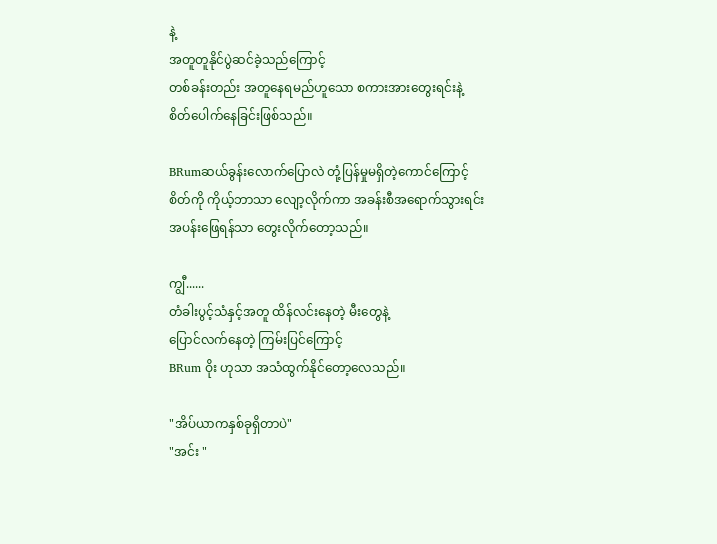နဲ့
အတူတူနိုင်ပွဲဆင်ခဲ့သည်ကြောင့်
တစ်ခန်းတည်း အတူနေရမည်ဟူသော စကားအားတွေးရင်းနဲ့
စိတ်ပေါက်နေခြင်းဖြစ်သည်။

BRumဆယ်ခွန်းလောက်ပြောလဲ တုံ့ပြန်မှုမရှိတဲ့ကောင်ကြောင့်
စိတ်ကို ကိုယ့်ဘာသာ လျော့လိုက်ကာ အခန်းစီအရောက်သွားရင်း
အပန်းဖြေရန်သာ တွေးလိုက်တော့သည်။

ကျွီ......
တံခါးပွင့်သံနှင့်အတူ ထိန်လင်းနေတဲ့ မီးတွေနဲ့
ပြောင်လက်နေတဲ့ ကြမ်းပြင်ကြောင့်
BRum ဝိုး ဟုသာ အသံထွက်နိုင်တော့လေသည်။

"အိပ်ယာကနှစ်ခုရှိတာပဲ"
"အင်း "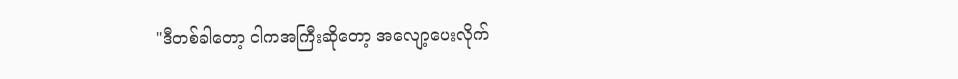"ဒီတစ်ခါတော့ ငါကအကြီးဆိုတော့ အလျော့ပေးလိုက်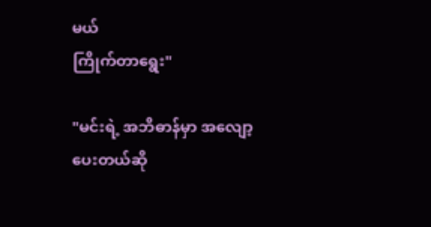မယ်
ကြိုက်တာရွေး"

"မင်းရဲ့ အဘိဓာန်မှာ အလျော့ပေးတယ်ဆို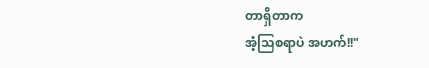တာရှိတာက
အံ့သြစရာပဲ အဟက်!!"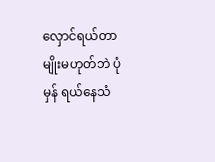လှောင်ရယ်တာမျိုးမဟုတ်ဘဲ ပုံမှန် ရယ်နေသံ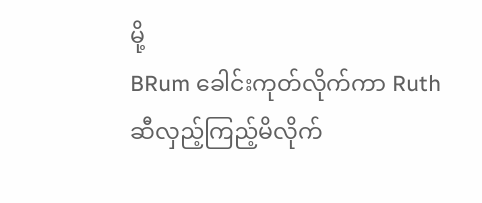မို့
BRum ခေါင်းကုတ်လိုက်ကာ Ruth ဆီလှည့်ကြည့်မိလိုက်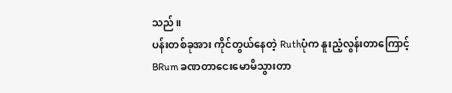သည်။
ပန်းတစ်ခုအား ကိုင်တွယ်နေတဲ့ Ruthပုံက နူးညံ့လွန်းတာကြောင့်
BRum ခဏတာငေးမောမိသွားတာ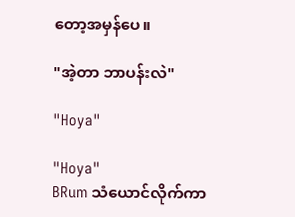တော့အမှန်ပေ။

"အဲ့တာ ဘာပန်းလဲ"

"Hoya"

"Hoya"
BRum သံယောင်လိုက်ကာ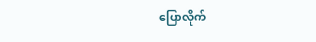ပြောလိုက်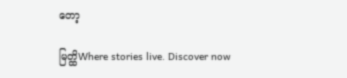တော့

မြတ္ထိWhere stories live. Discover now